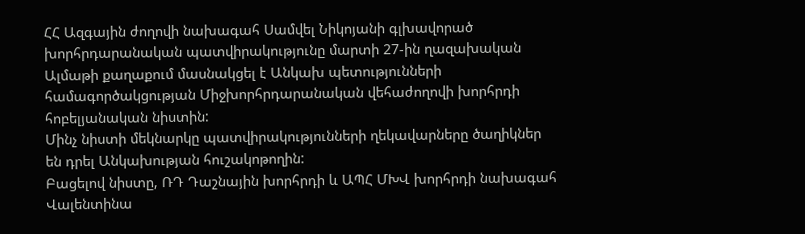ՀՀ Ազգային ժողովի նախագահ Սամվել Նիկոյանի գլխավորած խորհրդարանական պատվիրակությունը մարտի 27-ին ղազախական Ալմաթի քաղաքում մասնակցել է Անկախ պետությունների համագործակցության Միջխորհրդարանական վեհաժողովի խորհրդի հոբելյանական նիստին:
Մինչ նիստի մեկնարկը պատվիրակությունների ղեկավարները ծաղիկներ են դրել Անկախության հուշակոթողին:
Բացելով նիստը, ՌԴ Դաշնային խորհրդի և ԱՊՀ ՄԽՎ խորհրդի նախագահ Վալենտինա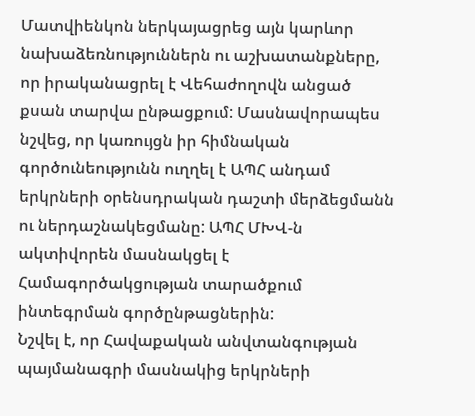Մատվիենկոն ներկայացրեց այն կարևոր նախաձեռնություններն ու աշխատանքները, որ իրականացրել է Վեհաժողովն անցած քսան տարվա ընթացքում: Մասնավորապես նշվեց, որ կառույցն իր հիմնական գործունեությունն ուղղել է ԱՊՀ անդամ երկրների օրենսդրական դաշտի մերձեցմանն ու ներդաշնակեցմանը: ԱՊՀ ՄԽՎ-ն ակտիվորեն մասնակցել է Համագործակցության տարածքում ինտեգրման գործընթացներին:
Նշվել է, որ Հավաքական անվտանգության պայմանագրի մասնակից երկրների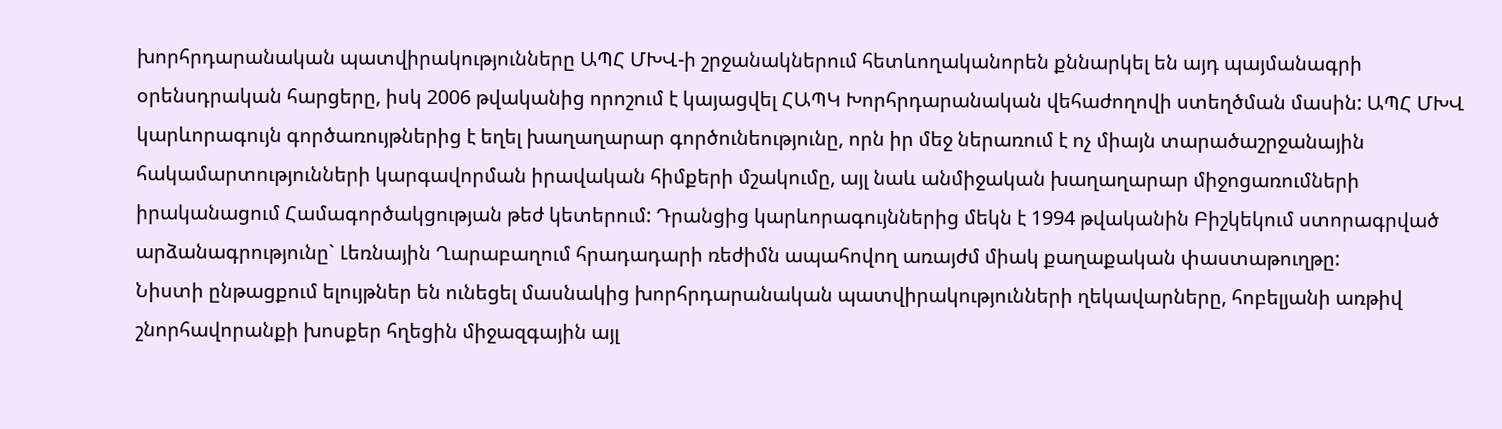խորհրդարանական պատվիրակությունները ԱՊՀ ՄԽՎ-ի շրջանակներում հետևողականորեն քննարկել են այդ պայմանագրի օրենսդրական հարցերը, իսկ 2006 թվականից որոշում է կայացվել ՀԱՊԿ Խորհրդարանական վեհաժողովի ստեղծման մասին: ԱՊՀ ՄԽՎ կարևորագույն գործառույթներից է եղել խաղաղարար գործունեությունը, որն իր մեջ ներառում է ոչ միայն տարածաշրջանային հակամարտությունների կարգավորման իրավական հիմքերի մշակումը, այլ նաև անմիջական խաղաղարար միջոցառումների իրականացում Համագործակցության թեժ կետերում: Դրանցից կարևորագույններից մեկն է 1994 թվականին Բիշկեկում ստորագրված արձանագրությունը` Լեռնային Ղարաբաղում հրադադարի ռեժիմն ապահովող առայժմ միակ քաղաքական փաստաթուղթը:
Նիստի ընթացքում ելույթներ են ունեցել մասնակից խորհրդարանական պատվիրակությունների ղեկավարները, հոբելյանի առթիվ շնորհավորանքի խոսքեր հղեցին միջազգային այլ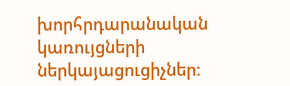խորհրդարանական կառույցների ներկայացուցիչներ: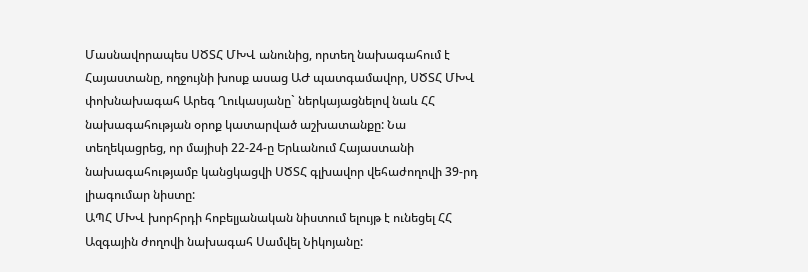Մասնավորապես ՍԾՏՀ ՄԽՎ անունից, որտեղ նախագահում է Հայաստանը, ողջույնի խոսք ասաց ԱԺ պատգամավոր, ՍԾՏՀ ՄԽՎ փոխնախագահ Արեգ Ղուկասյանը` ներկայացնելով նաև ՀՀ նախագահության օրոք կատարված աշխատանքը: Նա տեղեկացրեց, որ մայիսի 22-24-ը Երևանում Հայաստանի նախագահությամբ կանցկացվի ՍԾՏՀ գլխավոր վեհաժողովի 39-րդ լիագումար նիստը:
ԱՊՀ ՄԽՎ խորհրդի հոբելյանական նիստում ելույթ է ունեցել ՀՀ Ազգային ժողովի նախագահ Սամվել Նիկոյանը: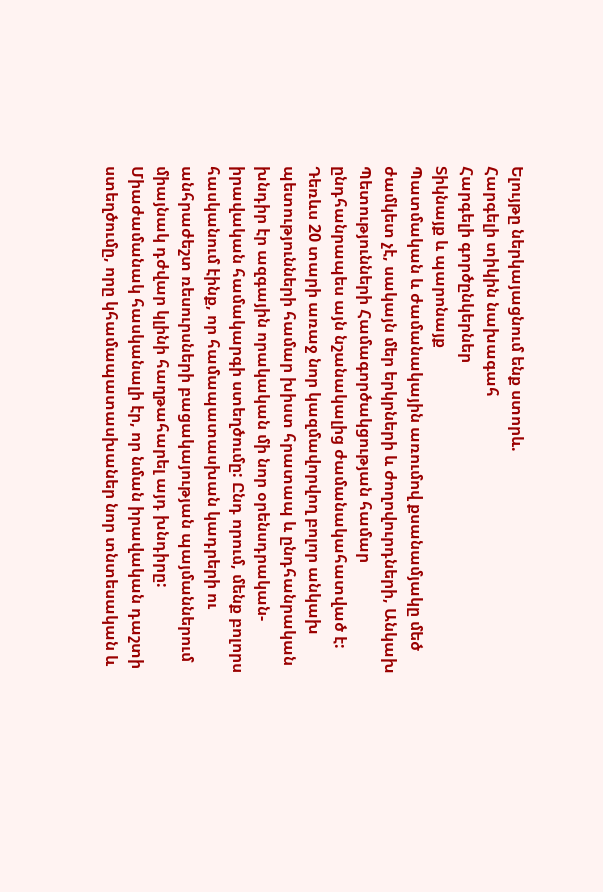Ելույթը ներկայացնում ենք ստորև.
Հարգելի տիկին նախագահ
Հարգելի գործընկերներ
Տիկնայք և պարոնայք
Պատմական և ժամանակային առումով քսանամյակը մեծ ժամկետ չէ, սակայն մեր երկրների և ժողովուրդների, Անկախ Պետությունների Համագործակցության համար ընդհանրապես այն նշանակալից ժամանակահատված է:
Դեռևս 20 տարի առաջ նոր կազմավորվող բոլոր անկախ պետությունների համար խիստ հրատապ և ընդհանրական խնդիր էր ազգային որակական մի նոր օրենսդրական-իրավական համակարգի ստեղծումը: Ընդ որում, մենք բոլորս հասկանում էինք, որ համապատասխան կադրերի ու անհրաժեշտ ռեսուրսների բացակայության պայմաններում միայնակ դժվար կլինի հաղթահարել այդ խնդիրը: Միաժամանակ հասկանալի էր, որ նման իրավական դաշտի ստեղծումը, որը կհամապատասխաներ նոր տնտեսական և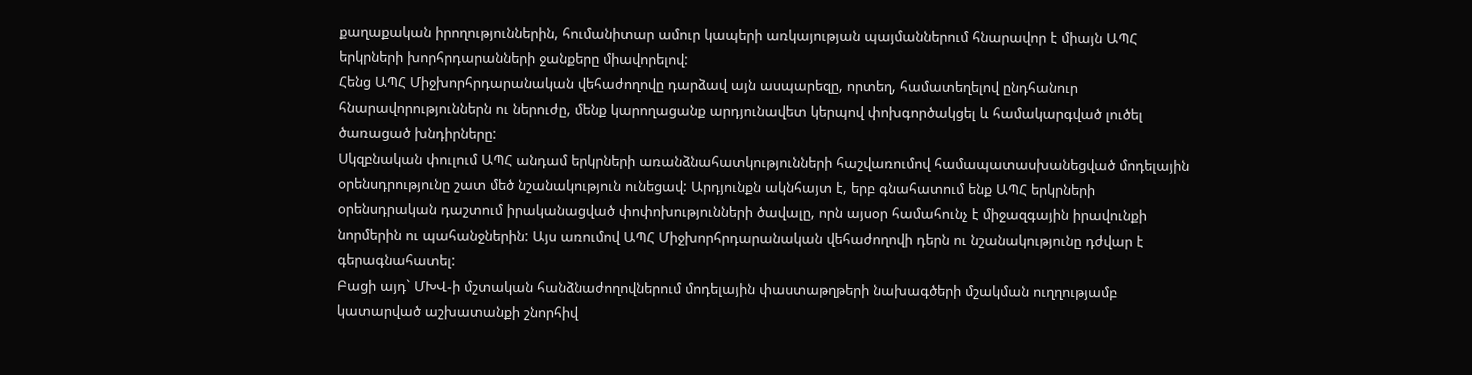քաղաքական իրողություններին, հումանիտար ամուր կապերի առկայության պայմաններում հնարավոր է միայն ԱՊՀ երկրների խորհրդարանների ջանքերը միավորելով:
Հենց ԱՊՀ Միջխորհրդարանական վեհաժողովը դարձավ այն ասպարեզը, որտեղ, համատեղելով ընդհանուր հնարավորություններն ու ներուժը, մենք կարողացանք արդյունավետ կերպով փոխգործակցել և համակարգված լուծել ծառացած խնդիրները:
Սկզբնական փուլում ԱՊՀ անդամ երկրների առանձնահատկությունների հաշվառումով համապատասխանեցված մոդելային օրենսդրությունը շատ մեծ նշանակություն ունեցավ: Արդյունքն ակնհայտ է, երբ գնահատում ենք ԱՊՀ երկրների օրենսդրական դաշտում իրականացված փոփոխությունների ծավալը, որն այսօր համահունչ է միջազգային իրավունքի նորմերին ու պահանջներին: Այս առումով ԱՊՀ Միջխորհրդարանական վեհաժողովի դերն ու նշանակությունը դժվար է գերագնահատել:
Բացի այդ` ՄԽՎ-ի մշտական հանձնաժողովներում մոդելային փաստաթղթերի նախագծերի մշակման ուղղությամբ կատարված աշխատանքի շնորհիվ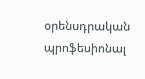օրենսդրական պրոֆեսիոնալ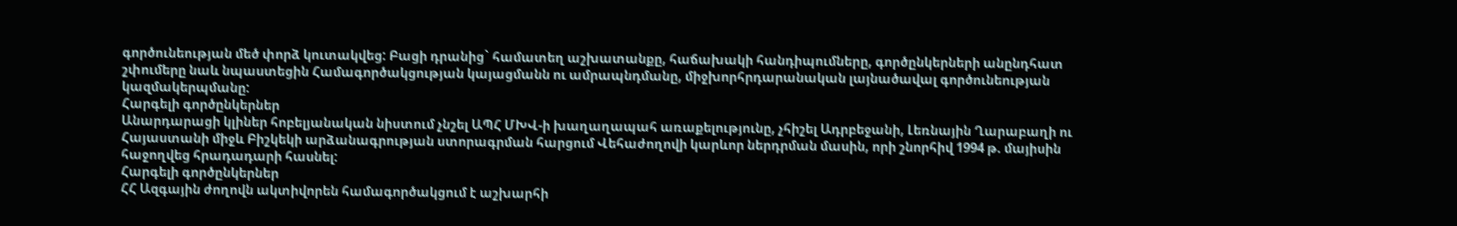գործունեության մեծ փորձ կուտակվեց: Բացի դրանից` համատեղ աշխատանքը, հաճախակի հանդիպումները, գործընկերների անընդհատ շփումերը նաև նպաստեցին Համագործակցության կայացմանն ու ամրապնդմանը, միջխորհրդարանական լայնածավալ գործունեության կազմակերպմանը:
Հարգելի գործընկերներ
Անարդարացի կլիներ հոբելյանական նիստում չնշել ԱՊՀ ՄԽՎ-ի խաղաղապահ առաքելությունը, չհիշել Ադրբեջանի, Լեռնային Ղարաբաղի ու Հայաստանի միջև Բիշկեկի արձանագրության ստորագրման հարցում Վեհաժողովի կարևոր ներդրման մասին, որի շնորհիվ 1994 թ. մայիսին հաջողվեց հրադադարի հասնել:
Հարգելի գործընկերներ
ՀՀ Ազգային ժողովն ակտիվորեն համագործակցում է աշխարհի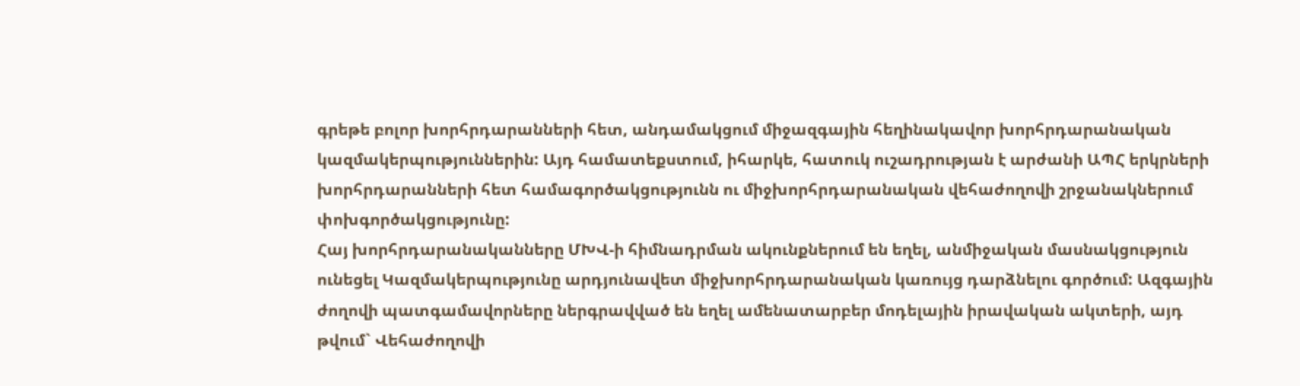գրեթե բոլոր խորհրդարանների հետ, անդամակցում միջազգային հեղինակավոր խորհրդարանական կազմակերպություններին: Այդ համատեքստում, իհարկե, հատուկ ուշադրության է արժանի ԱՊՀ երկրների խորհրդարանների հետ համագործակցությունն ու միջխորհրդարանական վեհաժողովի շրջանակներում փոխգործակցությունը:
Հայ խորհրդարանականները ՄԽՎ-ի հիմնադրման ակունքներում են եղել, անմիջական մասնակցություն ունեցել Կազմակերպությունը արդյունավետ միջխորհրդարանական կառույց դարձնելու գործում: Ազգային ժողովի պատգամավորները ներգրավված են եղել ամենատարբեր մոդելային իրավական ակտերի, այդ թվում` Վեհաժողովի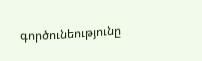գործունեությունը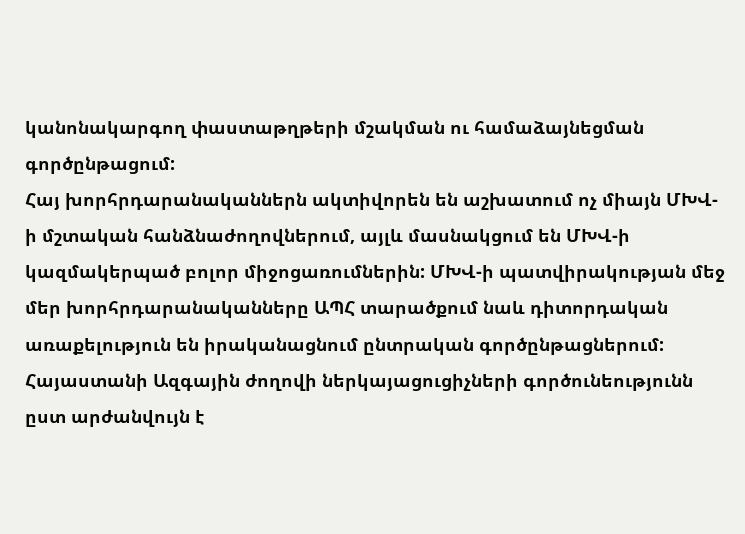կանոնակարգող փաստաթղթերի մշակման ու համաձայնեցման գործընթացում:
Հայ խորհրդարանականներն ակտիվորեն են աշխատում ոչ միայն ՄԽՎ-ի մշտական հանձնաժողովներում, այլև մասնակցում են ՄԽՎ-ի կազմակերպած բոլոր միջոցառումներին: ՄԽՎ-ի պատվիրակության մեջ մեր խորհրդարանականները ԱՊՀ տարածքում նաև դիտորդական առաքելություն են իրականացնում ընտրական գործընթացներում: Հայաստանի Ազգային ժողովի ներկայացուցիչների գործունեությունն ըստ արժանվույն է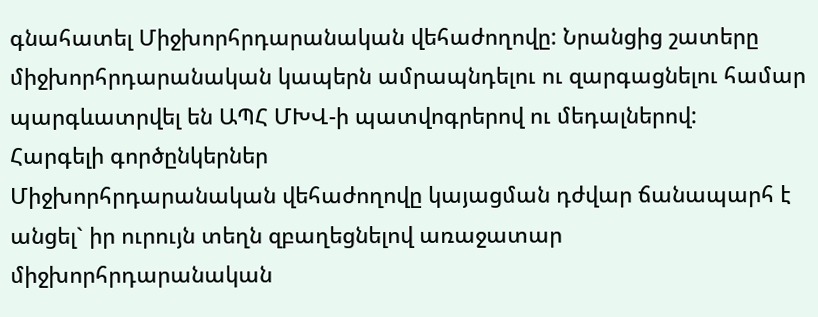գնահատել Միջխորհրդարանական վեհաժողովը: Նրանցից շատերը միջխորհրդարանական կապերն ամրապնդելու ու զարգացնելու համար պարգևատրվել են ԱՊՀ ՄԽՎ-ի պատվոգրերով ու մեդալներով:
Հարգելի գործընկերներ
Միջխորհրդարանական վեհաժողովը կայացման դժվար ճանապարհ է անցել` իր ուրույն տեղն զբաղեցնելով առաջատար միջխորհրդարանական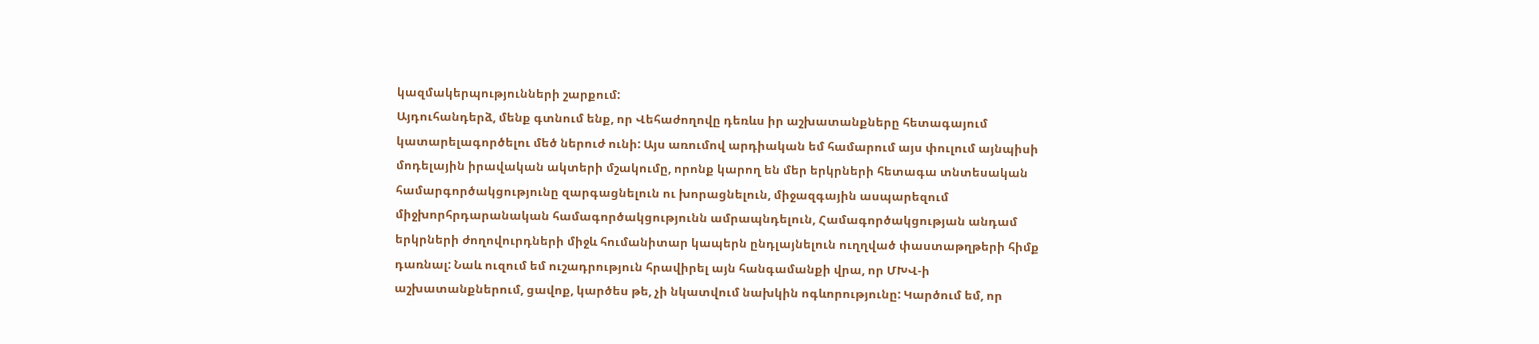կազմակերպությունների շարքում:
Այդուհանդերձ, մենք գտնում ենք, որ Վեհաժողովը դեռևս իր աշխատանքները հետագայում կատարելագործելու մեծ ներուժ ունի: Այս առումով արդիական եմ համարում այս փուլում այնպիսի մոդելային իրավական ակտերի մշակումը, որոնք կարող են մեր երկրների հետագա տնտեսական համարգործակցությունը զարգացնելուն ու խորացնելուն, միջազգային ասպարեզում միջխորհրդարանական համագործակցությունն ամրապնդելուն, Համագործակցության անդամ երկրների ժողովուրդների միջև հումանիտար կապերն ընդլայնելուն ուղղված փաստաթղթերի հիմք դառնալ: Նաև ուզում եմ ուշադրություն հրավիրել այն հանգամանքի վրա, որ ՄԽՎ-ի աշխատանքներում, ցավոք, կարծես թե, չի նկատվում նախկին ոգևորությունը: Կարծում եմ, որ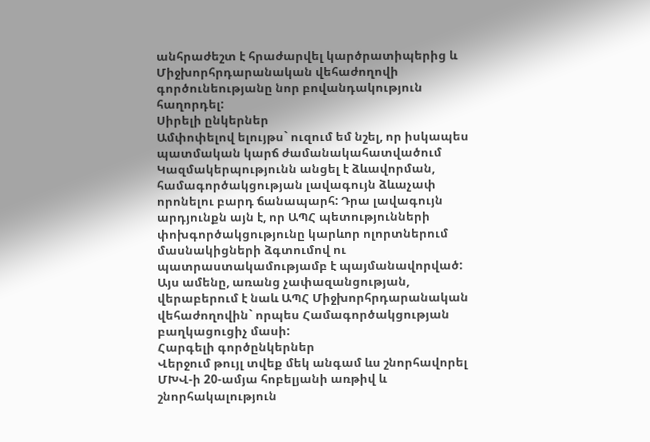անհրաժեշտ է հրաժարվել կարծրատիպերից և Միջխորհրդարանական վեհաժողովի գործունեությանը նոր բովանդակություն հաղորդել:
Սիրելի ընկերներ
Ամփոփելով ելույթս` ուզում եմ նշել, որ իսկապես պատմական կարճ ժամանակահատվածում Կազմակերպությունն անցել է ձևավորման, համագործակցության լավագույն ձևաչափ որոնելու բարդ ճանապարհ: Դրա լավագույն արդյունքն այն է, որ ԱՊՀ պետությունների փոխգործակցությունը կարևոր ոլորտներում մասնակիցների ձգտումով ու պատրաստակամությամբ է պայմանավորված:
Այս ամենը, առանց չափազանցության, վերաբերում է նաև ԱՊՀ Միջխորհրդարանական վեհաժողովին` որպես Համագործակցության բաղկացուցիչ մասի:
Հարգելի գործընկերներ
Վերջում թույլ տվեք մեկ անգամ ևս շնորհավորել ՄԽՎ-ի 20-ամյա հոբելյանի առթիվ և շնորհակալություն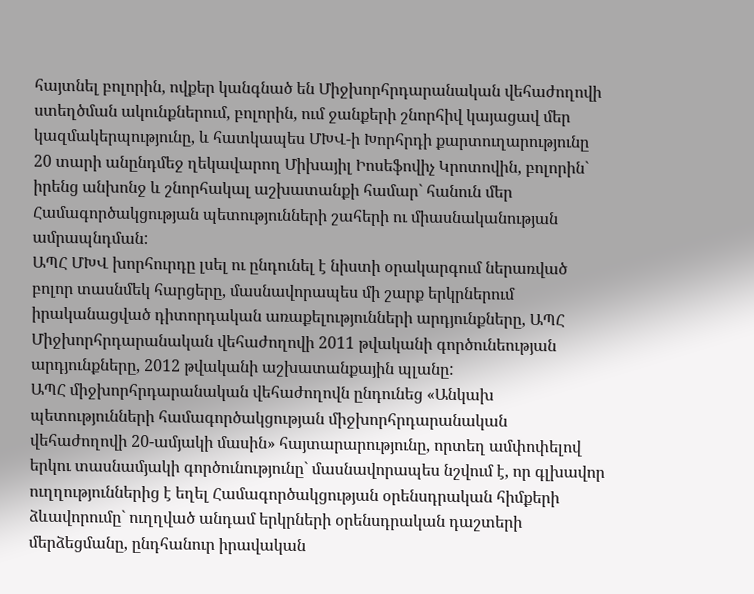հայտնել բոլորին, ովքեր կանգնած են Միջխորհրդարանական վեհաժողովի ստեղծման ակունքներում, բոլորին, ում ջանքերի շնորհիվ կայացավ մեր կազմակերպությունը, և հատկապես ՄԽՎ-ի Խորհրդի քարտուղարությունը 20 տարի անընդմեջ ղեկավարող Միխայիլ Իոսեֆովիչ Կրոտովին, բոլորին` իրենց անխոնջ և շնորհակալ աշխատանքի համար` հանուն մեր Համագործակցության պետությունների շահերի ու միասնականության ամրապնդման:
ԱՊՀ ՄԽՎ խորհուրդը լսել ու ընդունել է նիստի օրակարգում ներառված բոլոր տասնմեկ հարցերը, մասնավորապես մի շարք երկրներում իրականացված դիտորդական առաքելությունների արդյունքները, ԱՊՀ Միջխորհրդարանական վեհաժողովի 2011 թվականի գործունեության արդյունքները, 2012 թվականի աշխատանքային պլանը:
ԱՊՀ միջխորհրդարանական վեհաժողովն ընդունեց «Անկախ պետությունների համագործակցության միջխորհրդարանական վեհաժողովի 20-ամյակի մասին» հայտարարությունը, որտեղ ամփոփելով երկու տասնամյակի գործունությունը` մասնավորապես նշվում է, որ գլխավոր ուղղություններից է եղել Համագործակցության օրենսդրական հիմքերի ձևավորումը` ուղղված անդամ երկրների օրենսդրական դաշտերի մերձեցմանը, ընդհանուր իրավական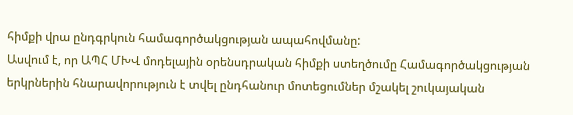հիմքի վրա ընդգրկուն համագործակցության ապահովմանը:
Ասվում է, որ ԱՊՀ ՄԽՎ մոդելային օրենսդրական հիմքի ստեղծումը Համագործակցության երկրներին հնարավորություն է տվել ընդհանուր մոտեցումներ մշակել շուկայական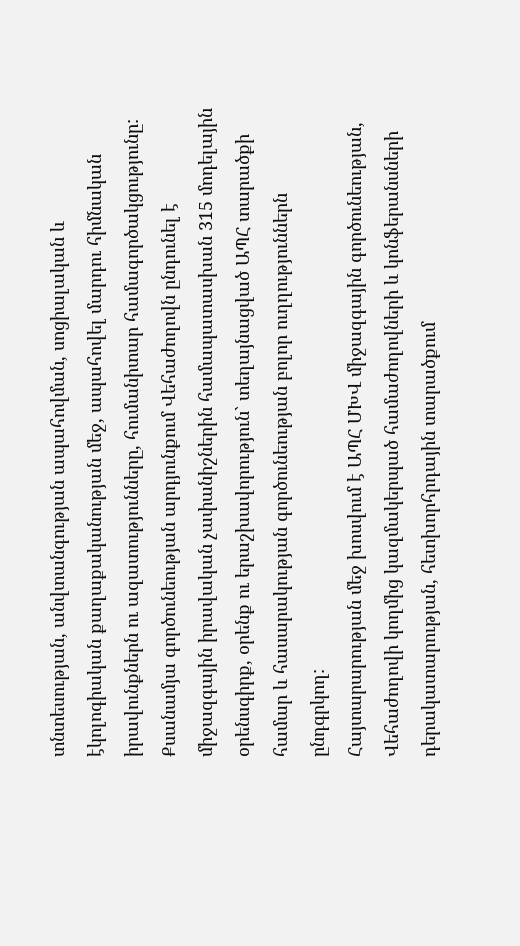տնտեսության, անվտանգության ապահովման, սոցիալական և էկոլոգիական քաղաքականության մեջ, ապահովել մարդու հիմնական իրավունքներն ու ազատությունները, հումանիտար համագործակցությունը:
Քսանամյա գործունեության արդյունքում Վեհաժողովն ընդունել է միջազգային իրավական չափանիշներին համապատասխան 315 մոդելային օրենսգիրք, օրենք ու երաշխավորություն` տեղայնացված ԱՊՀ տարածքի համար և հասարակության գործունեության բոլոր ուղղություններն ընդգրկող:
Հայտարարության մեջ խոսվում է ԱՊՀ ՄԽՎ միջազգային գործունեության, Վեհաժողովի կողմից կազմակերպած համաժողովների և կոնֆերանսների դերակատարության, հետխորհրդային տարածքում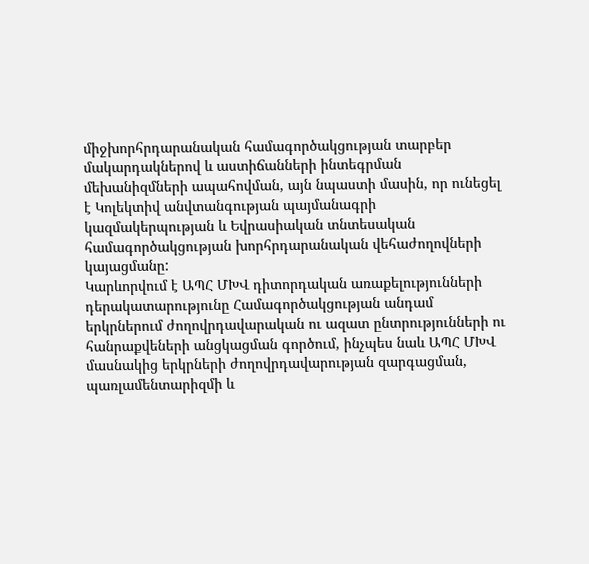միջխորհրդարանական համագործակցության տարբեր մակարդակներով և աստիճանների ինտեգրման մեխանիզմների ապահովման, այն նպաստի մասին, որ ունեցել է Կոլեկտիվ անվտանգության պայմանագրի կազմակերպության և Եվրասիական տնտեսական համագործակցության խորհրդարանական վեհաժողովների կայացմանը:
Կարևորվում է ԱՊՀ ՄԽՎ դիտորդական առաքելությունների դերակատարությունը Համագործակցության անդամ երկրներում ժողովրդավարական ու ազատ ընտրությունների ու հանրաքվեների անցկացման գործում, ինչպես նաև ԱՊՀ ՄԽՎ մասնակից երկրների ժողովրդավարության զարգացման, պառլամենտարիզմի և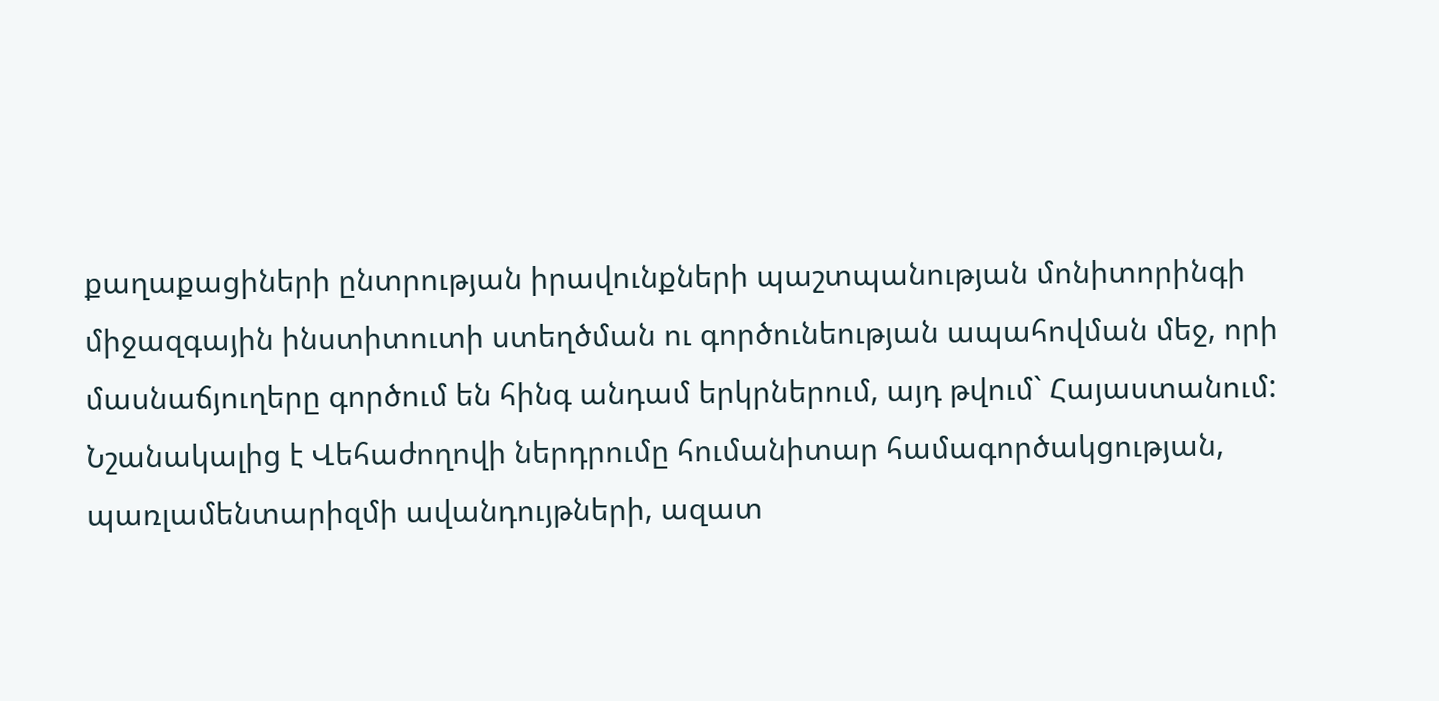քաղաքացիների ընտրության իրավունքների պաշտպանության մոնիտորինգի միջազգային ինստիտուտի ստեղծման ու գործունեության ապահովման մեջ, որի մասնաճյուղերը գործում են հինգ անդամ երկրներում, այդ թվում` Հայաստանում:
Նշանակալից է Վեհաժողովի ներդրումը հումանիտար համագործակցության, պառլամենտարիզմի ավանդույթների, ազատ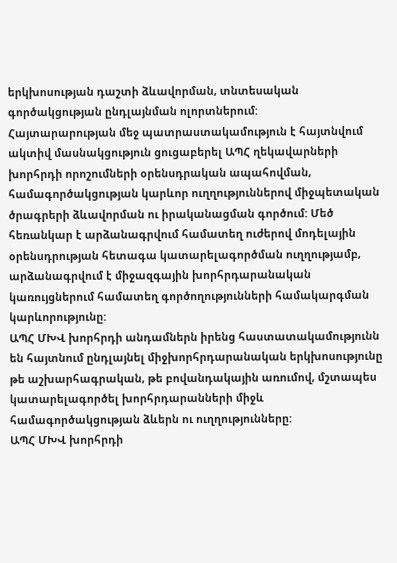երկխոսության դաշտի ձևավորման, տնտեսական գործակցության ընդլայնման ոլորտներում:
Հայտարարության մեջ պատրաստակամություն է հայտնվում ակտիվ մասնակցություն ցուցաբերել ԱՊՀ ղեկավարների խորհրդի որոշումների օրենսդրական ապահովման, համագործակցության կարևոր ուղղություններով միջպետական ծրագրերի ձևավորման ու իրականացման գործում: Մեծ հեռանկար է արձանագրվում համատեղ ուժերով մոդելային օրենսդրության հետագա կատարելագործման ուղղությամբ, արձանագրվում է միջազգային խորհրդարանական կառույցներում համատեղ գործողությունների համակարգման կարևորությունը:
ԱՊՀ ՄԽՎ խորհրդի անդամներն իրենց հաստատակամությունն են հայտնում ընդլայնել միջխորհրդարանական երկխոսությունը թե աշխարհագրական, թե բովանդակային առումով, մշտապես կատարելագործել խորհրդարանների միջև համագործակցության ձևերն ու ուղղությունները:
ԱՊՀ ՄԽՎ խորհրդի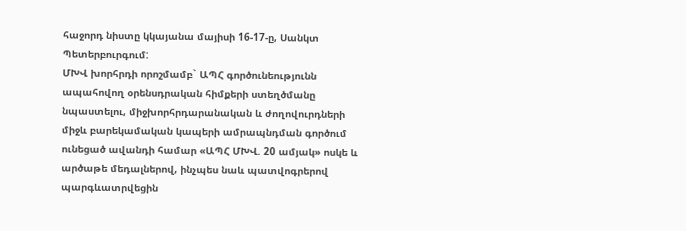հաջորդ նիստը կկայանա մայիսի 16-17-ը, Սանկտ Պետերբուրգում:
ՄԽՎ խորհրդի որոշմամբ` ԱՊՀ գործունեությունն ապահովող օրենսդրական հիմքերի ստեղծմանը նպաստելու, միջխորհրդարանական և ժողովուրդների միջև բարեկամական կապերի ամրապնդման գործում ունեցած ավանդի համար «ԱՊՀ ՄԽՎ. 20 ամյակ» ոսկե և արծաթե մեդալներով, ինչպես նաև պատվոգրերով պարգևատրվեցին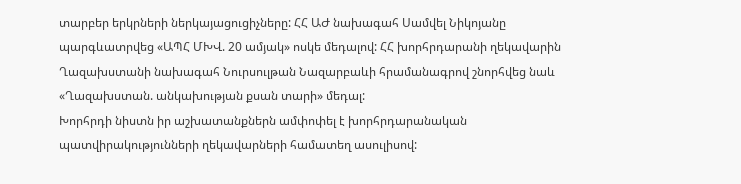տարբեր երկրների ներկայացուցիչները: ՀՀ ԱԺ նախագահ Սամվել Նիկոյանը պարգևատրվեց «ԱՊՀ ՄԽՎ. 20 ամյակ» ոսկե մեդալով: ՀՀ խորհրդարանի ղեկավարին Ղազախստանի նախագահ Նուրսուլթան Նազարբաևի հրամանագրով շնորհվեց նաև «Ղազախստան. անկախության քսան տարի» մեդալ:
Խորհրդի նիստն իր աշխատանքներն ամփոփել է խորհրդարանական պատվիրակությունների ղեկավարների համատեղ ասուլիսով: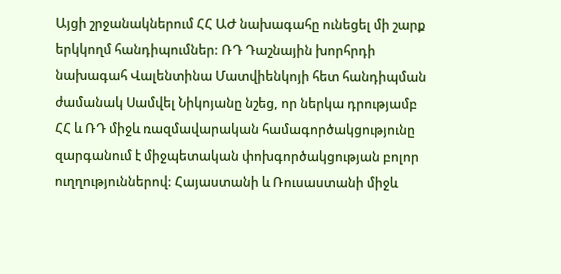Այցի շրջանակներում ՀՀ ԱԺ նախագահը ունեցել մի շարք երկկողմ հանդիպումներ: ՌԴ Դաշնային խորհրդի նախագահ Վալենտինա Մատվիենկոյի հետ հանդիպման ժամանակ Սամվել Նիկոյանը նշեց, որ ներկա դրությամբ ՀՀ և ՌԴ միջև ռազմավարական համագործակցությունը զարգանում է միջպետական փոխգործակցության բոլոր ուղղություններով: Հայաստանի և Ռուսաստանի միջև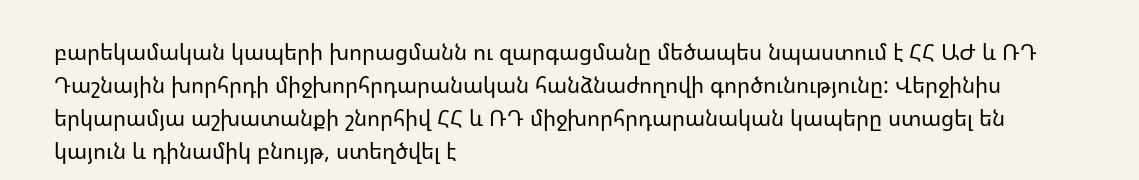բարեկամական կապերի խորացմանն ու զարգացմանը մեծապես նպաստում է ՀՀ ԱԺ և ՌԴ Դաշնային խորհրդի միջխորհրդարանական հանձնաժողովի գործունությունը: Վերջինիս երկարամյա աշխատանքի շնորհիվ ՀՀ և ՌԴ միջխորհրդարանական կապերը ստացել են կայուն և դինամիկ բնույթ, ստեղծվել է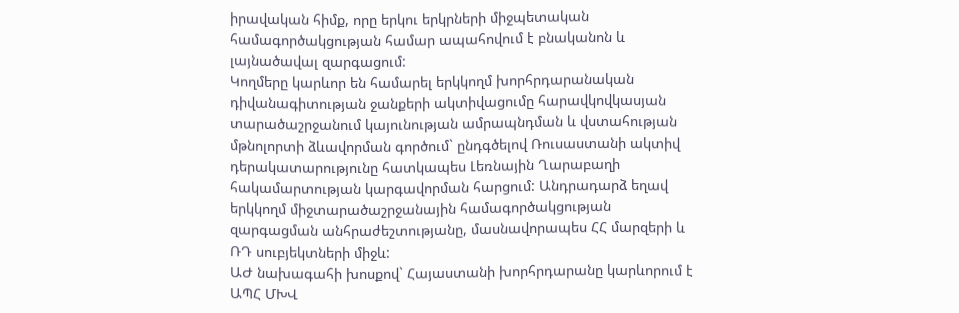իրավական հիմք, որը երկու երկրների միջպետական համագործակցության համար ապահովում է բնականոն և լայնածավալ զարգացում:
Կողմերը կարևոր են համարել երկկողմ խորհրդարանական դիվանագիտության ջանքերի ակտիվացումը հարավկովկասյան տարածաշրջանում կայունության ամրապնդման և վստահության մթնոլորտի ձևավորման գործում` ընդգծելով Ռուսաստանի ակտիվ դերակատարությունը հատկապես Լեռնային Ղարաբաղի հակամարտության կարգավորման հարցում: Անդրադարձ եղավ երկկողմ միջտարածաշրջանային համագործակցության զարգացման անհրաժեշտությանը, մասնավորապես ՀՀ մարզերի և ՌԴ սուբյեկտների միջև:
ԱԺ նախագահի խոսքով` Հայաստանի խորհրդարանը կարևորում է ԱՊՀ ՄԽՎ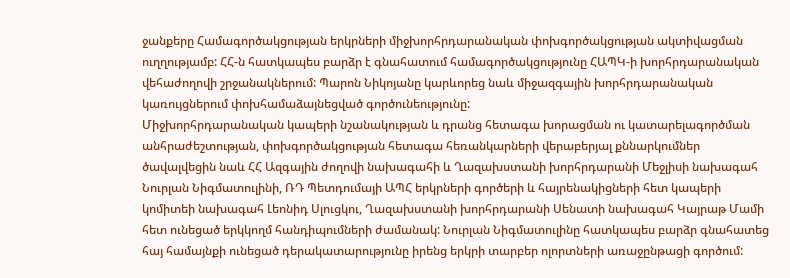ջանքերը Համագործակցության երկրների միջխորհրդարանական փոխգործակցության ակտիվացման ուղղությամբ: ՀՀ-ն հատկապես բարձր է գնահատում համագործակցությունը ՀԱՊԿ-ի խորհրդարանական վեհաժողովի շրջանակներում: Պարոն Նիկոյանը կարևորեց նաև միջազգային խորհրդարանական կառույցներում փոխհամաձայնեցված գործունեությունը:
Միջխորհրդարանական կապերի նշանակության և դրանց հետագա խորացման ու կատարելագործման անհրաժեշտության, փոխգործակցության հետագա հեռանկարների վերաբերյալ քննարկումներ ծավալվեցին նաև ՀՀ Ազգային ժողովի նախագահի և Ղազախստանի խորհրդարանի Մեջլիսի նախագահ Նուրլան Նիգմատուլինի, ՌԴ Պետդումայի ԱՊՀ երկրների գործերի և հայրենակիցների հետ կապերի կոմիտեի նախագահ Լեոնիդ Սլուցկու, Ղազախստանի խորհրդարանի Սենատի նախագահ Կայրաթ Մամի հետ ունեցած երկկողմ հանդիպումների ժամանակ: Նուրլան Նիգմատուլինը հատկապես բարձր գնահատեց հայ համայնքի ունեցած դերակատարությունը իրենց երկրի տարբեր ոլորտների առաջընթացի գործում: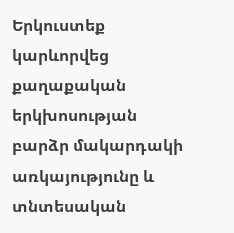Երկուստեք կարևորվեց քաղաքական երկխոսության բարձր մակարդակի առկայությունը և տնտեսական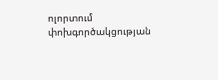ոլորտում փոխգործակցության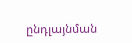ընդլայնման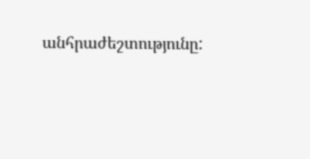անհրաժեշտությունը: